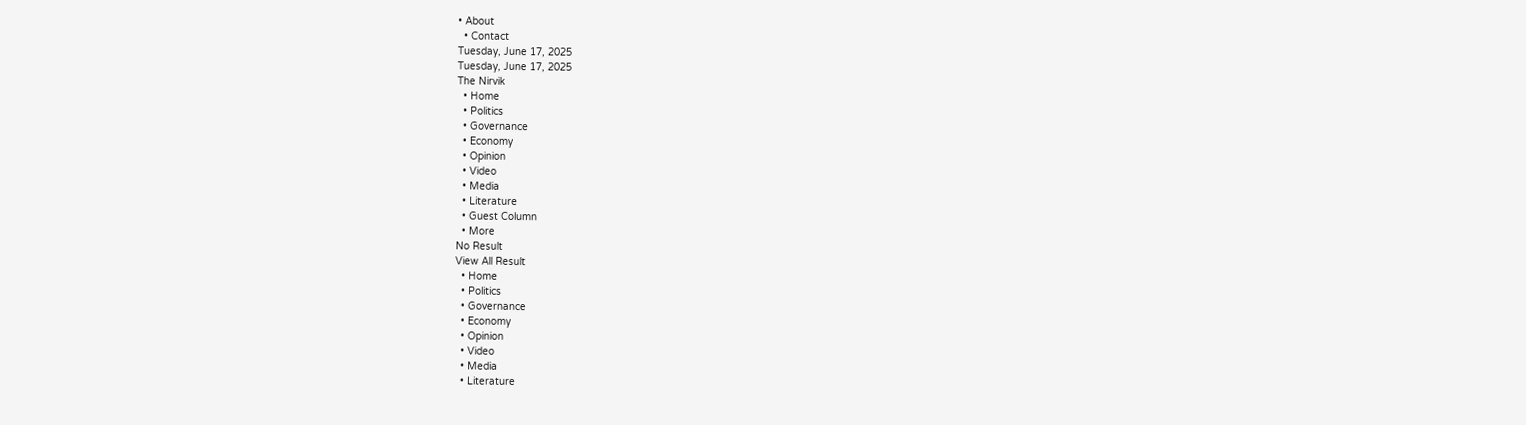• About
  • Contact
Tuesday, June 17, 2025
Tuesday, June 17, 2025
The Nirvik
  • Home
  • Politics
  • Governance
  • Economy
  • Opinion
  • Video
  • Media
  • Literature
  • Guest Column
  • More
No Result
View All Result
  • Home
  • Politics
  • Governance
  • Economy
  • Opinion
  • Video
  • Media
  • Literature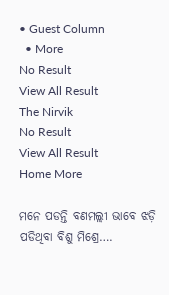• Guest Column
  • More
No Result
View All Result
The Nirvik
No Result
View All Result
Home More

ମନେ ପଡନ୍ତି ବଣମଲ୍ଲୀ ଭାବେ ଝଡ଼ି ପଡିଥିବା ବିଶୁ ମିଶ୍ରେ….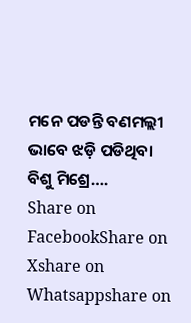ମନେ ପଡନ୍ତି ବଣମଲ୍ଲୀ ଭାବେ ଝଡ଼ି ପଡିଥିବା ବିଶୁ ମିଶ୍ରେ….
Share on FacebookShare on Xshare on Whatsappshare on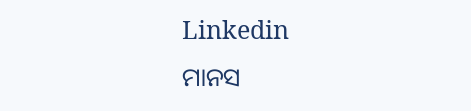Linkedin
ମାନସ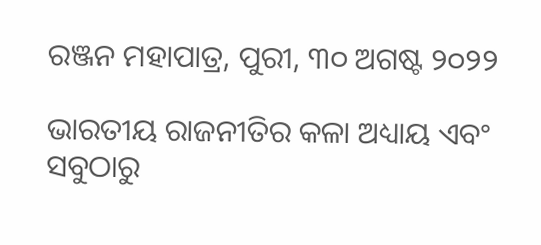ରଞ୍ଜନ ମହାପାତ୍ର, ପୁରୀ, ୩୦ ଅଗଷ୍ଟ ୨୦୨୨

ଭାରତୀୟ ରାଜନୀତିର କଳା ଅଧ୍ୟାୟ ଏବଂ ସବୁଠାରୁ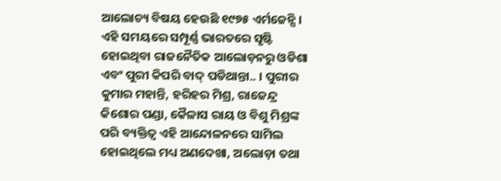ଆଲୋଚ୍ୟ ବିଷୟ ହେଉଛି ୧୯୭୫ ଏର୍ମଜେନ୍ସି । ଏହି ସମୟରେ ସମ୍ପୂର୍ଣ୍ଣ ଭାରତରେ ସୃଷ୍ଟି ହୋଇଥିବା ରାଜନୈତିକ ଆଲୋଡ଼ନରୁ ଓଡିଶା ଏବଂ ପୁରୀ କିପରି ବାଦ୍ ପଡିଥାନ୍ତା.. । ପୁରୀର କୁମାର ମହାନ୍ତି, ହରିହର ମିଶ୍ର, ରାଜେନ୍ଦ୍ର କିଶୋର ପଣ୍ଡା, କୈଳାସ ରାୟ ଓ ବିଶୁ ମିଶ୍ରଙ୍କ ପରି ବ୍ୟକ୍ତିତ୍ୱ ଏହି ଆନ୍ଦୋଳନରେ ସାମିଲ ହୋଇଥିଲେ ମଧ୍ୟ ଅଣଦେଖା, ଅଲୋଡ଼ା ତଥା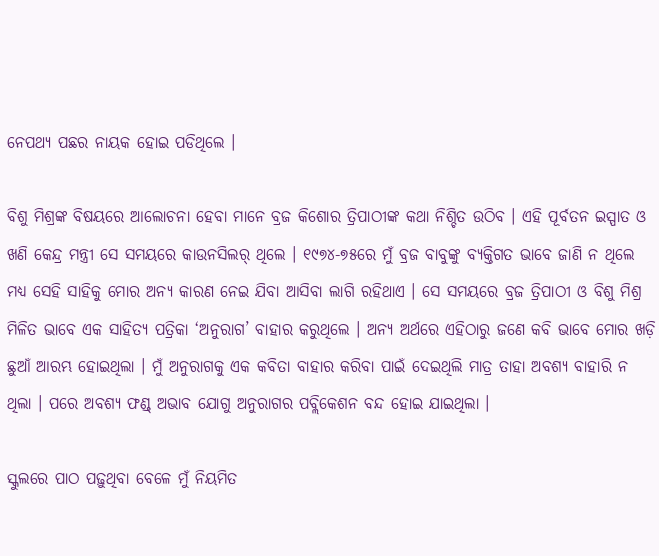ନେପଥ୍ୟ ପଛର ନାୟକ ହୋଇ ପଡିଥିଲେ ।

ବିଶୁ ମିଶ୍ରଙ୍କ ବିଷୟରେ ଆଲୋଚନା ହେବା ମାନେ ବ୍ରଜ କିଶୋର ତ୍ରିପାଠୀଙ୍କ କଥା ନିଶ୍ଚିତ ଉଠିବ । ଏହି ପୂର୍ବତନ ଇସ୍ପାତ ଓ ଖଣି କେନ୍ଦ୍ର ମନ୍ତ୍ରୀ ସେ ସମୟରେ କାଉନସିଲର୍ ଥିଲେ । ୧୯୭୪-୭୫ରେ ମୁଁ ବ୍ରଜ ବାବୁଙ୍କୁ ବ୍ୟକ୍ତିଗତ ଭାବେ ଜାଣି ନ ଥିଲେ ମଧ୍ୟ ସେହି ସାହିକୁ ମୋର ଅନ୍ୟ କାରଣ ନେଇ ଯିବା ଆସିବା ଲାଗି ରହିଥାଏ । ସେ ସମୟରେ ବ୍ରଜ ତ୍ରିପାଠୀ ଓ ବିଶୁ ମିଶ୍ର ମିଳିତ ଭାବେ ଏକ ସାହିତ୍ୟ ପତ୍ରିକା ‘ଅନୁରାଗ’ ବାହାର କରୁଥିଲେ । ଅନ୍ୟ ଅର୍ଥରେ ଏହିଠାରୁ ଜଣେ କବି ଭାବେ ମୋର ଖଡ଼ି ଛୁଆଁ ଆରମ୍ଭ ହୋଇଥିଲା । ମୁଁ ଅନୁରାଗକୁ ଏକ କବିତା ବାହାର କରିବା ପାଇଁ ଦେଇଥିଲି ମାତ୍ର ତାହା ଅବଶ୍ୟ ବାହାରି ନ ଥିଲା । ପରେ ଅବଶ୍ୟ ଫଣ୍ଡ୍ ଅଭାବ ଯୋଗୁ ଅନୁରାଗର ପବ୍ଲିକେଶନ ବନ୍ଦ ହୋଇ ଯାଇଥିଲା ।

ସ୍କୁଲରେ ପାଠ ପଢ଼ୁଥିବା ବେଳେ ମୁଁ ନିୟମିତ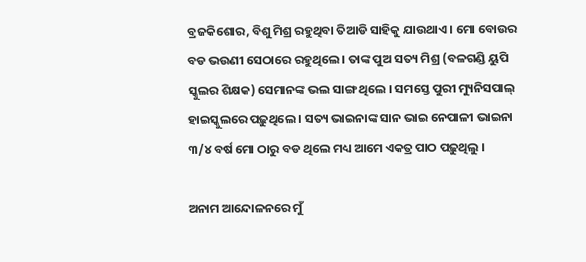ବ୍ରଜକିଶୋର, ବିଶୁ ମିଶ୍ର ରହୁଥିବା ତିଆଡି ସାହିକୁ ଯାଉଥାଏ । ମୋ ବୋଉର ବଡ ଭଉଣୀ ସେଠାରେ ରହୁଥିଲେ । ତାଙ୍କ ପୁଅ ସତ୍ୟ ମିଶ୍ର (ବଳଗଣ୍ଡି ୟୁପି ସ୍କୁଲର ଶିକ୍ଷକ) ସେମାନଙ୍କ ଭଲ ସାଙ୍ଗ ଥିଲେ । ସମସ୍ତେ ପୁରୀ ମ୍ୟୁନିସପାଲ୍ ହାଇସ୍କୁଲରେ ପଢ଼ୁଥିଲେ । ସତ୍ୟ ଭାଇନାଙ୍କ ସାନ ଭାଇ ନେପାଳୀ ଭାଇନା ୩/୪ ବର୍ଷ ମୋ ଠାରୁ ବଡ ଥିଲେ ମଧ୍ୟ ଆମେ ଏକତ୍ର ପାଠ ପଢ଼ୁଥିଲୁ ।

ଅନାମ ଆନ୍ଦୋଳନରେ ମୁଁ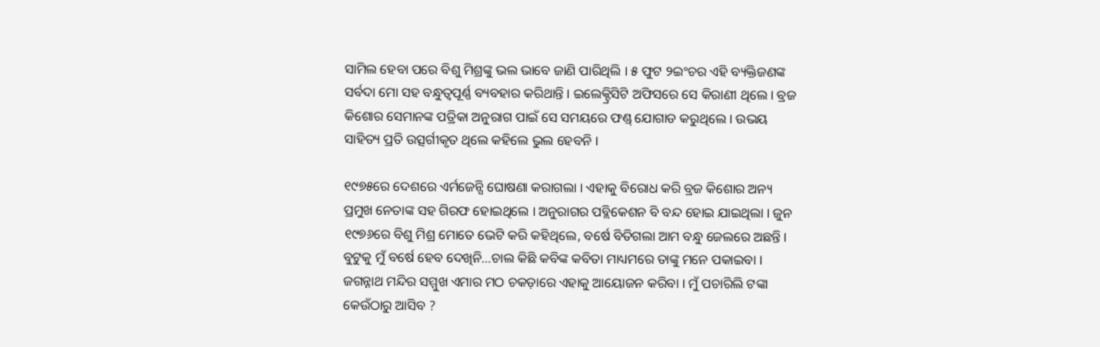ସାମିଲ ହେବା ପରେ ବିଶୁ ମିଶ୍ରଙ୍କୁ ଭଲ ଭାବେ ଜାଣି ପାରିଥିଲି । ୫ ଫୁଟ ୨ଇଂଚର ଏହି ବ୍ୟକ୍ତିଜଣଙ୍କ ସର୍ବଦା ମୋ ସହ ବନ୍ଧୁତ୍ୱପୂର୍ଣ୍ଣ ବ୍ୟବହାର କରିଥାନ୍ତି । ଇଲେକ୍ଟ୍ରିସିଟି ଅଫିସରେ ସେ କିରାଣୀ ଥିଲେ । ବ୍ରଜ କିଶୋର ସେମାନଙ୍କ ପତ୍ରିକା ଅନୁରାଗ ପାଇଁ ସେ ସମୟରେ ଫଣ୍ଡ୍ ଯୋଗାଡ କରୁଥିଲେ । ଉଭୟ ସାହିତ୍ୟ ପ୍ରତି ଉତ୍ସର୍ଗୀକୃତ ଥିଲେ କହିଲେ ଭୁଲ ହେବନି ।

୧୯୭୫ରେ ଦେଶରେ ଏର୍ମଜେନ୍ସି ଘୋଷଣା କରାଗଲା । ଏହାକୁ ବିରୋଧ କରି ବ୍ରଜ କିଶୋର ଅନ୍ୟ ପ୍ରମୁଖ ନେତାଙ୍କ ସହ ଗିରଫ ହୋଇଥିଲେ । ଅନୁରାଗର ପବ୍ଲିକେଶନ ବି ବନ୍ଦ ହୋଇ ଯାଇଥିଲା । ଜୁନ ୧୯୭୬ରେ ବିଶୁ ମିଶ୍ର ମୋତେ ଭେଟି କରି କହିଥିଲେ, ବର୍ଷେ ବିତିଗଲା ଆମ ବନ୍ଧୁ ଜେଲରେ ଅଛନ୍ତି । ବୁଟୁକୁ ମୁଁ ବର୍ଷେ ହେବ ଦେଖିନି…ଚାଲ କିଛି କବିଙ୍କ କବିତା ମାଧ୍ୟମରେ ତାଙ୍କୁ ମନେ ପକାଇବା । ଜଗନ୍ନାଥ ମନ୍ଦିର ସମ୍ମୁଖ ଏମାର ମଠ ଚକଡ଼ାରେ ଏହାକୁ ଆୟୋଜନ କରିବା । ମୁଁ ପଚାରିଲି ଟଙ୍କା କେଉଁଠାରୁ ଆସିବ ?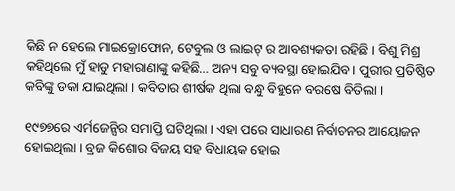କିଛି ନ ହେଲେ ମାଇକ୍ରୋଫୋନ, ଟେବୁଲ ଓ ଲାଇଟ୍ ର ଆବଶ୍ୟକତା ରହିଛି । ବିଶୁ ମିଶ୍ର କହିଥିଲେ ମୁଁ ହାଡୁ ମହାରାଣାଙ୍କୁ କହିଛି… ଅନ୍ୟ ସବୁ ବ୍ୟବସ୍ଥା ହୋଇଯିବ । ପୁରୀର ପ୍ରତିଷ୍ଠିତ କବିଙ୍କୁ ଡକା ଯାଇଥିଲା । କବିତାର ଶୀର୍ଷକ ଥିଲା ବନ୍ଧୁ ବିହୁନେ ବରଷେ ବିତିଲା ।

୧୯୭୭ରେ ଏର୍ମଜେନ୍ସିର ସମାପ୍ତି ଘଟିଥିଲା । ଏହା ପରେ ସାଧାରଣ ନିର୍ବାଚନର ଆୟୋଜନ ହୋଇଥିଲା । ବ୍ରଜ କିଶୋର ବିଜୟ ସହ ବିଧାୟକ ହୋଇ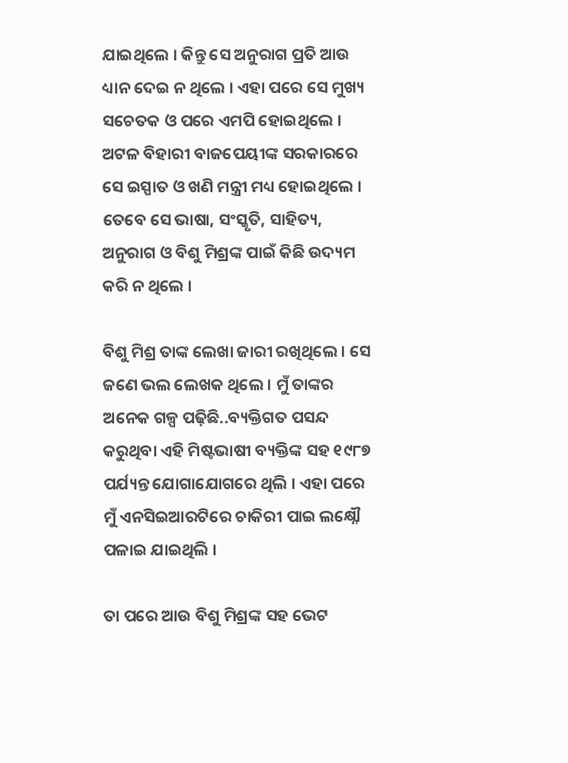ଯାଇଥିଲେ । କିନ୍ତୁ ସେ ଅନୁରାଗ ପ୍ରତି ଆଉ ଧ୍ୟାନ ଦେଇ ନ ଥିଲେ । ଏହା ପରେ ସେ ମୁଖ୍ୟ ସଚେତକ ଓ ପରେ ଏମପି ହୋଇଥିଲେ । ଅଟଳ ବିହାରୀ ବାଜପେୟୀଙ୍କ ସରକାରରେ ସେ ଇସ୍ପାତ ଓ ଖଣି ମନ୍ତ୍ରୀ ମଧ୍ୟ ହୋଇଥିଲେ । ତେବେ ସେ ଭାଷା, ସଂସ୍କୃତି, ସାହିତ୍ୟ, ଅନୁରାଗ ଓ ବିଶୁ ମିଶ୍ରଙ୍କ ପାଇଁ କିଛି ଉଦ୍ୟମ କରି ନ ଥିଲେ ।

ବିଶୁ ମିଶ୍ର ତାଙ୍କ ଲେଖା ଜାରୀ ରଖିଥିଲେ । ସେ ଜଣେ ଭଲ ଲେଖକ ଥିଲେ । ମୁଁ ତାଙ୍କର ଅନେକ ଗଳ୍ପ ପଢ଼ିଛି..ବ୍ୟକ୍ତିଗତ ପସନ୍ଦ କରୁଥିବା ଏହି ମିଷ୍ଟଭାଷୀ ବ୍ୟକ୍ତିଙ୍କ ସହ ୧୯୮୭ ପର୍ଯ୍ୟନ୍ତ ଯୋଗାଯୋଗରେ ଥିଲି । ଏହା ପରେ ମୁଁ ଏନସିଇଆରଟିରେ ଚାକିରୀ ପାଇ ଲକ୍ଷ୍ନୌ ପଳାଇ ଯାଇଥିଲି ।

ତା ପରେ ଆଉ ବିଶୁ ମିଶ୍ରଙ୍କ ସହ ଭେଟ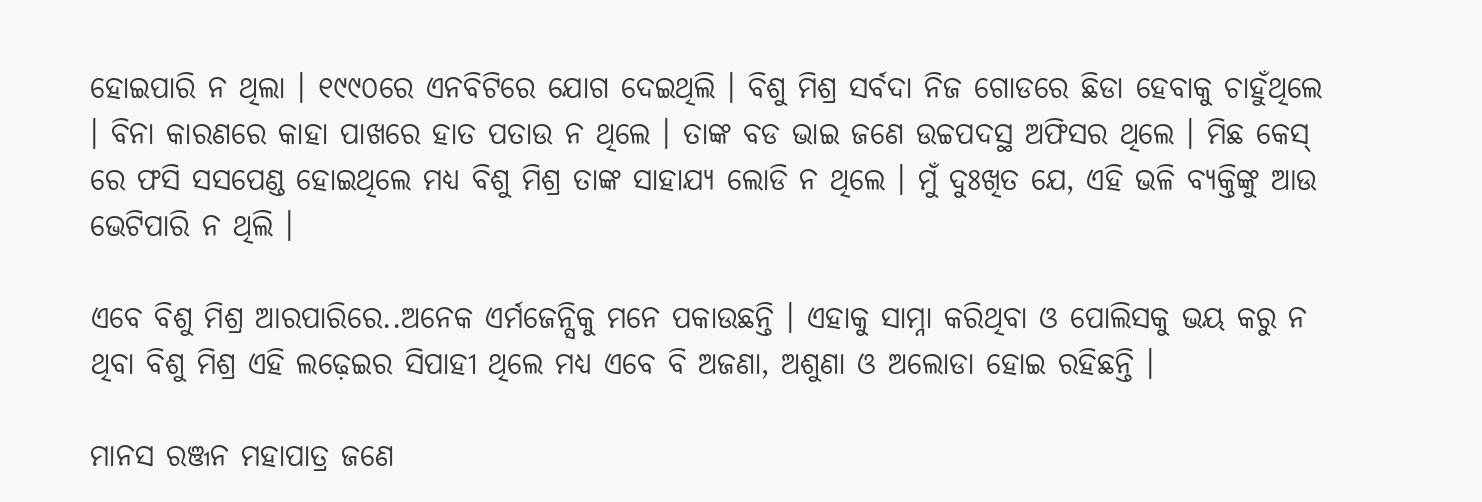ହୋଇପାରି ନ ଥିଲା । ୧୯୯୦ରେ ଏନବିଟିରେ ଯୋଗ ଦେଇଥିଲି । ବିଶୁ ମିଶ୍ର ସର୍ବଦା ନିଜ ଗୋଡରେ ଛିଡା ହେବାକୁ ଚାହୁଁଥିଲେ । ବିନା କାରଣରେ କାହା ପାଖରେ ହାତ ପତାଉ ନ ଥିଲେ । ତାଙ୍କ ବଡ ଭାଇ ଜଣେ ଉଚ୍ଚପଦସ୍ଥ ଅଫିସର ଥିଲେ । ମିଛ କେସ୍ ରେ ଫସି ସସପେଣ୍ଡ ହୋଇଥିଲେ ମଧ୍ୟ ବିଶୁ ମିଶ୍ର ତାଙ୍କ ସାହାଯ୍ୟ ଲୋଡି ନ ଥିଲେ । ମୁଁ ଦୁଃଖିତ ଯେ, ଏହି ଭଳି ବ୍ୟକ୍ତିଙ୍କୁ ଆଉ ଭେଟିପାରି ନ ଥିଲି ।

ଏବେ ବିଶୁ ମିଶ୍ର ଆରପାରିରେ..ଅନେକ ଏର୍ମଜେନ୍ସିକୁ ମନେ ପକାଉଛନ୍ତି । ଏହାକୁ ସାମ୍ନା କରିଥିବା ଓ ପୋଲିସକୁ ଭୟ କରୁ ନ ଥିବା ବିଶୁ ମିଶ୍ର ଏହି ଲଢ଼େଇର ସିପାହୀ ଥିଲେ ମଧ୍ୟ ଏବେ ବି ଅଜଣା, ଅଶୁଣା ଓ ଅଲୋଡା ହୋଇ ରହିଛନ୍ତି ।

ମାନସ ରଞ୍ଜନ ମହାପାତ୍ର ଜଣେ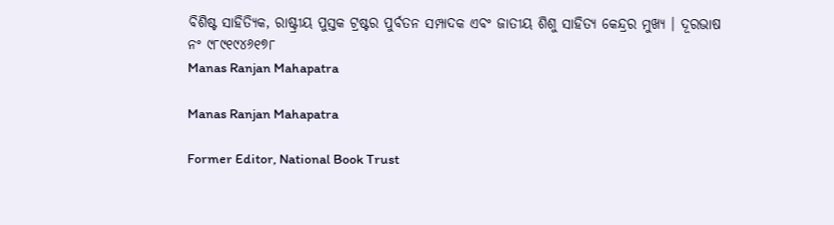ବିଶିଷ୍ଟ ସାହିତ୍ୟିକ, ରାଷ୍ଟ୍ରୀୟ ପୁସ୍ତକ ଟ୍ରଷ୍ଟର ପୁର୍ବତନ ସମ୍ପାଦକ ଏବଂ ଜାତୀୟ ଶିଶୁ ସାହିତ୍ୟ କେନ୍ଦ୍ରର ମୁଖ୍ୟ । ଦୂରଭାଷ ନଂ ୯୮୯୧୯୪୬୧୭୮
Manas Ranjan Mahapatra

Manas Ranjan Mahapatra

Former Editor, National Book Trust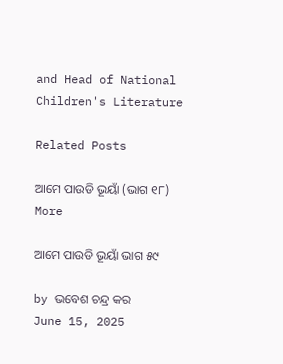and Head of National Children's Literature

Related Posts

ଆମେ ପାଉଡି ଭୂୟାଁ (ଭାଗ ୧୮)
More

ଆମେ ପାଉଡି ଭୂୟାଁ ଭାଗ ୫୯

by ଭବେଶ ଚନ୍ଦ୍ର କର
June 15, 2025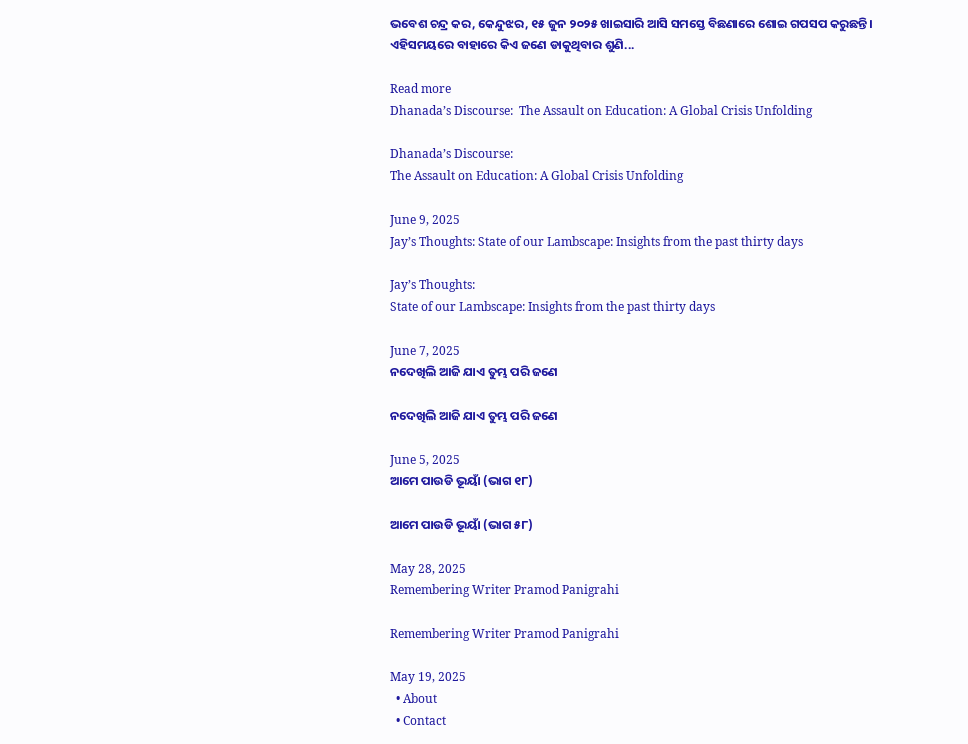ଭବେଶ ଚନ୍ଦ୍ର କର, କେନ୍ଦୁଝର, ୧୫ ଜୁନ ୨୦୨୫ ଖାଇସାରି ଆସି ସମସ୍ତେ ବିଛଣାରେ ଶୋଇ ଗପସପ କରୁଛନ୍ତି। ଏହିସମୟରେ ବାହାରେ କିଏ ଜଣେ ଡାକୁଥିବାର ଶୁଣି...

Read more
Dhanada’s Discourse:  The Assault on Education: A Global Crisis Unfolding

Dhanada’s Discourse:
The Assault on Education: A Global Crisis Unfolding

June 9, 2025
Jay’s Thoughts: State of our Lambscape: Insights from the past thirty days

Jay’s Thoughts:
State of our Lambscape: Insights from the past thirty days

June 7, 2025
ନଦେଖିଲି ଆଜି ଯାଏ ତୁମ୍ଭ ପରି ଜଣେ

ନଦେଖିଲି ଆଜି ଯାଏ ତୁମ୍ଭ ପରି ଜଣେ

June 5, 2025
ଆମେ ପାଉଡି ଭୂୟାଁ (ଭାଗ ୧୮)

ଆମେ ପାଉଡି ଭୂୟାଁ (ଭାଗ ୫୮)

May 28, 2025
Remembering Writer Pramod Panigrahi

Remembering Writer Pramod Panigrahi

May 19, 2025
  • About
  • Contact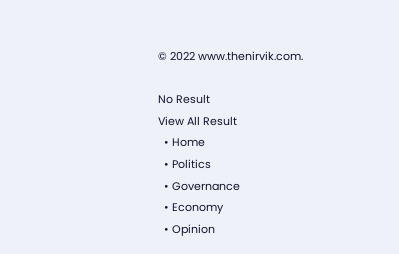© 2022 www.thenirvik.com.

No Result
View All Result
  • Home
  • Politics
  • Governance
  • Economy
  • Opinion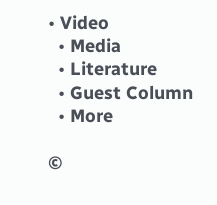• Video
  • Media
  • Literature
  • Guest Column
  • More

©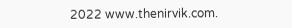2022 www.thenirvik.com.